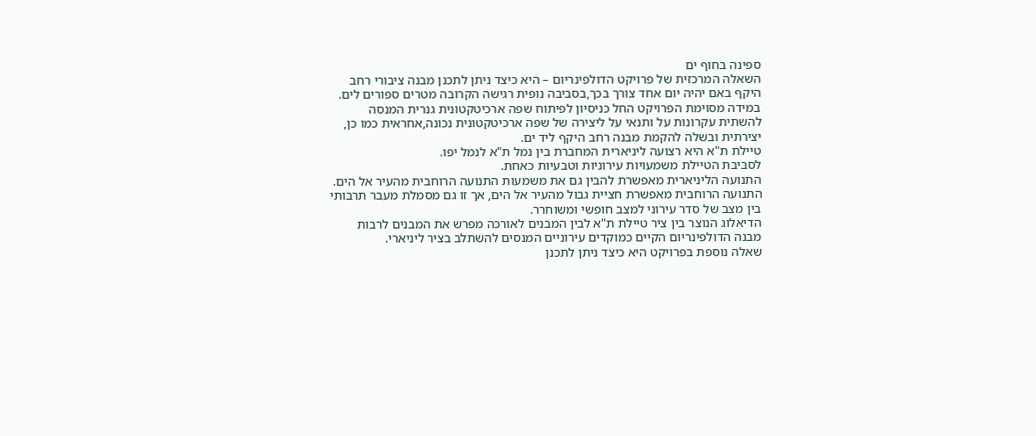ספינה בחוף ים
השאלה המרכזית של פרויקט הדולפינריום – היא כיצד ניתן לתכנן מבנה ציבורי רחב היקף באם יהיה יום אחד צורך בכך,בסביבה נופית רגישה הקרובה מטרים ספורים לים.
במידה מסוימת הפרויקט החל כניסיון לפיתוח שפה ארכיטקטונית גנרית המנסה להשתית עקרונות על ותנאי על ליצירה של שפה ארכיטקטונית נכונה,אחראית כמו כן, יצירתית ובשלה להקמת מבנה רחב היקף ליד ים.
טיילת ת"א היא רצועה ליניארית המחברת בין נמל ת"א לנמל יפו.
לסביבת הטיילת משמעויות עירוניות וטבעיות כאחת.
התנועה הליניארית מאפשרת להבין גם את משמעות התנועה הרוחבית מהעיר אל הים.
התנועה הרוחבית מאפשרת חציית גבול מהעיר אל הים, אך זו גם מסמלת מעבר תרבותי בין מצב של סדר עירוני למצב חופשי ומשוחרר.
הדיאלוג הנוצר בין ציר טיילת ת"א לבין המבנים לאורכה מפרש את המבנים לרבות מבנה הדולפינריום הקיים כמוקדים עירוניים המנסים להשתלב בציר ליניארי.
שאלה נוספת בפרויקט היא כיצד ניתן לתכנן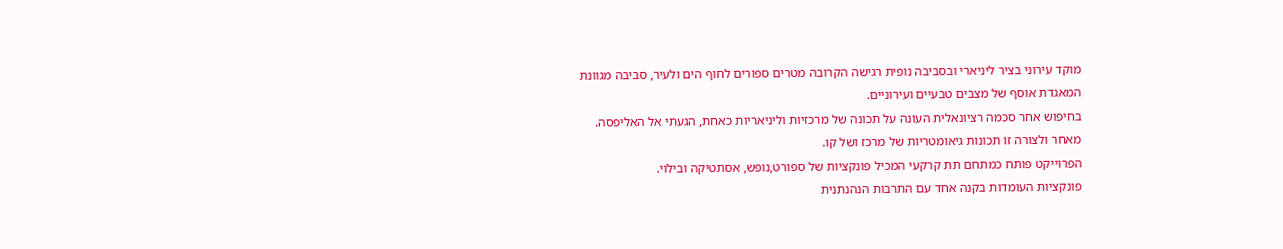מוקד עירוני בציר ליניארי ובסביבה נופית רגישה הקרובה מטרים ספורים לחוף הים ולעיר, סביבה מגוונת המאגדת אוסף של מצבים טבעיים ועירוניים.
בחיפוש אחר סכמה רציונאלית העונה על תכונה של מרכזיות וליניאריות כאחת, הגעתי אל האליפסה.
מאחר ולצורה זו תכונות גיאומטריות של מרכז ושל קו.
הפרוייקט פותח כמתחם תת קרקעי המכיל פונקציות של ספורט,נופש, אסתטיקה ובילוי.
פונקציות העומדות בקנה אחד עם התרבות הנהנתנית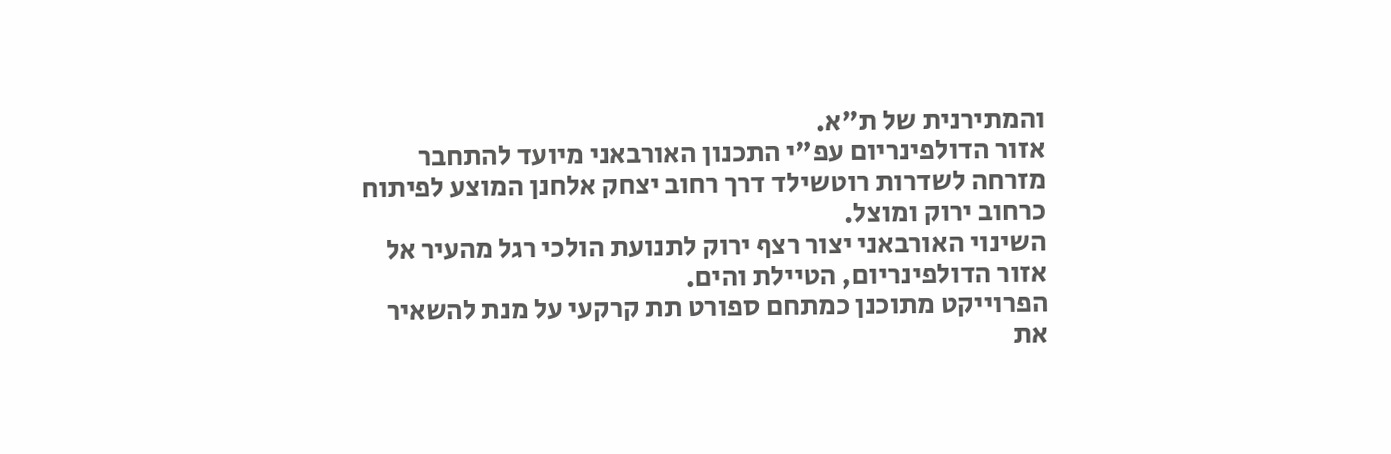והמתירנית של ת"א.
אזור הדולפינריום עפ"י התכנון האורבאני מיועד להתחבר מזרחה לשדרות רוטשילד דרך רחוב יצחק אלחנן המוצע לפיתוח כרחוב ירוק ומוצל.
השינוי האורבאני יצור רצף ירוק לתנועת הולכי רגל מהעיר אל אזור הדולפינריום, הטיילת והים.
הפרוייקט מתוכנן כמתחם ספורט תת קרקעי על מנת להשאיר את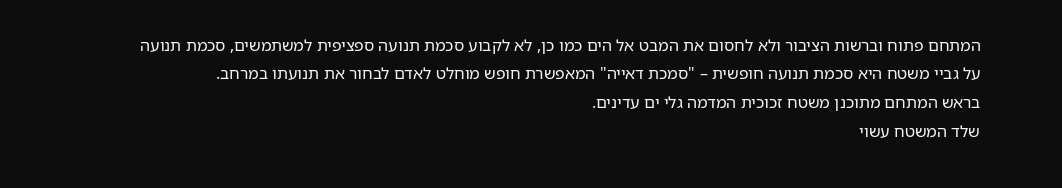המתחם פתוח וברשות הציבור ולא לחסום את המבט אל הים כמו כן, לא לקבוע סכמת תנועה ספציפית למשתמשים, סכמת תנועה על גביי משטח היא סכמת תנועה חופשית – "סמכת דאייה" המאפשרת חופש מוחלט לאדם לבחור את תנועתו במרחב.
בראש המתחם מתוכנן משטח זכוכית המדמה גלי ים עדינים.
שלד המשטח עשוי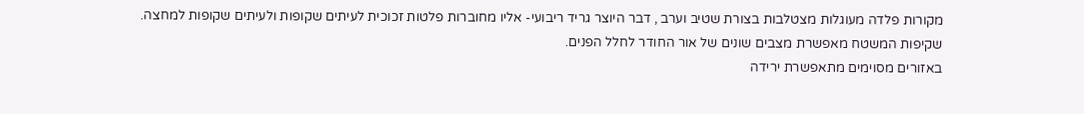מקורות פלדה מעוגלות מצטלבות בצורת שטיב וערב , דבר היוצר גריד ריבועי- אליו מחוברות פלטות זכוכית לעיתים שקופות ולעיתים שקופות למחצה.
שקיפות המשטח מאפשרת מצבים שונים של אור החודר לחלל הפנים.
באזורים מסוימים מתאפשרת ירידה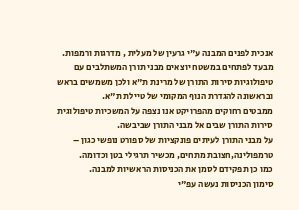אנכית לפנים המבנה ע"י גרעין של מעלית , מדרגות ורמפות.
מבעד לפתחים במשטח יוצאים מבני תורן המשתלבים עם טיפולוגיות סירות התורן של מרינת ת"א ולכן משמשים בראש ובראשונה להגדרת הנוף המקומי של טיילת ת"א.
ממבטים רחוקים מהפרויקט אנו נצפה על המשכיות טיפולוגית סירות התורן שבים אל מבני התורן שביבשה.
על מבני התורן לעיתים פונקציות של ספורט נופשי כגון – טרמפולינה,חצובת מתחים, מכשיר תרגילי בטן וכדומה.
כמו כן תפקידם לסמן את הכניסות הראשיות למבנה.
סימון הכניסות נעשה עפ"י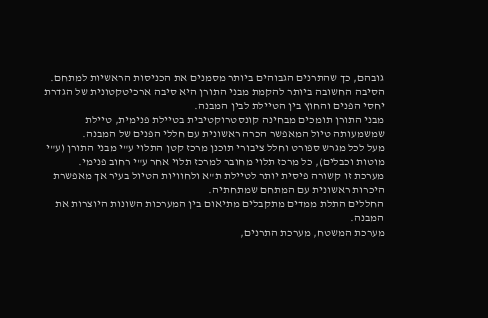גובהם, כך שהתרנים הגבוהים ביותר מסמנים את הכניסות הראשיות למתחם.
הסיבה החשובה ביותר להקמת מבני התורן היא סיבה ארכיטקטונית של הגדרת יחסי הפנים והחוץ בין הטיילת לבין המבנה.
מבני התורן תומכים מבחינה קונסטרוקטיבית בטיילת פנימית, טיילת שמשמעותה טיול המאפשר הכרה ראשונית עם חללי הפנים של המבנה.
מעל לכל מגרש ספורט וחלל ציבורי תוכנן מרכז קטן התלוי ע"י מבני התורן (ע"י מוטות וכבלים), כל מרכז תלוי מחובר למרכז תלוי אחר ע"י רחוב פנימי.
מערכת זו קשורה פיסית יותר לטיילת ת"א ולחוויות הטיול בעיר אך מאפשרת היכרות ראשונית עם המתחם שמתחתיה.
החללים התלת ממדים מתקבלים מתיאום בין המערכות השונות היוצרות את המבנה.
מערכת המשטח, מערכת התרנים,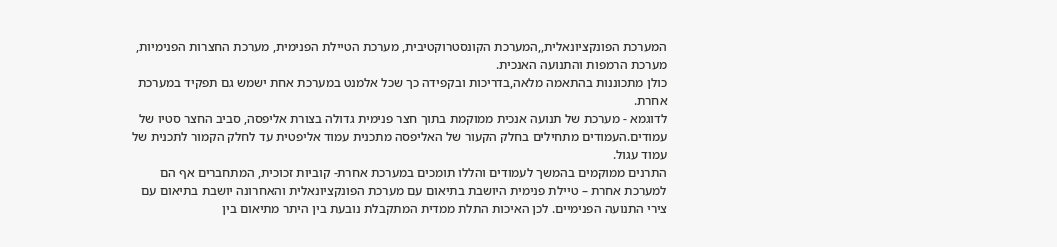המערכת הפונקציונאלית,,המערכת הקונסטרוקטיבית, מערכת הטיילת הפנימית, מערכת החצרות הפנימיות, מערכת הרמפות והתנועה האנכית.
כולן מתכוננות בהתאמה מלאה,בדריכות ובקפידה כך שכל אלמנט במערכת אחת ישמש גם תפקיד במערכת אחרת.
לדוגמא - מערכת של תנועה אנכית ממוקמת בתוך חצר פנימית גדולה בצורת אליפסה, סביב החצר סטיו של עמודים.העמודים מתחילים בחלק הקעור של האליפסה מתכנית עמוד אליפטית עד לחלק הקמור לתכנית של עמוד עגול.
התרנים ממוקמים בהמשך לעמודים והללו תומכים במערכת אחרת- קוביות זכוכית, המתחברים אף הם למערכת אחרת – טיילת פנימית היושבת בתיאום עם מערכת הפונקציונאלית והאחרונה יושבת בתיאום עם צירי התנועה הפנימיים. לכן האיכות התלת ממדית המתקבלת נובעת בין היתר מתיאום בין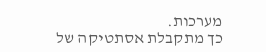מערכות.
כך מתקבלת אסתטיקה של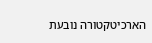הארכיטקטורה נובעת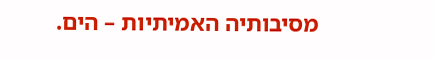מסיבותיה האמיתיות – הים.